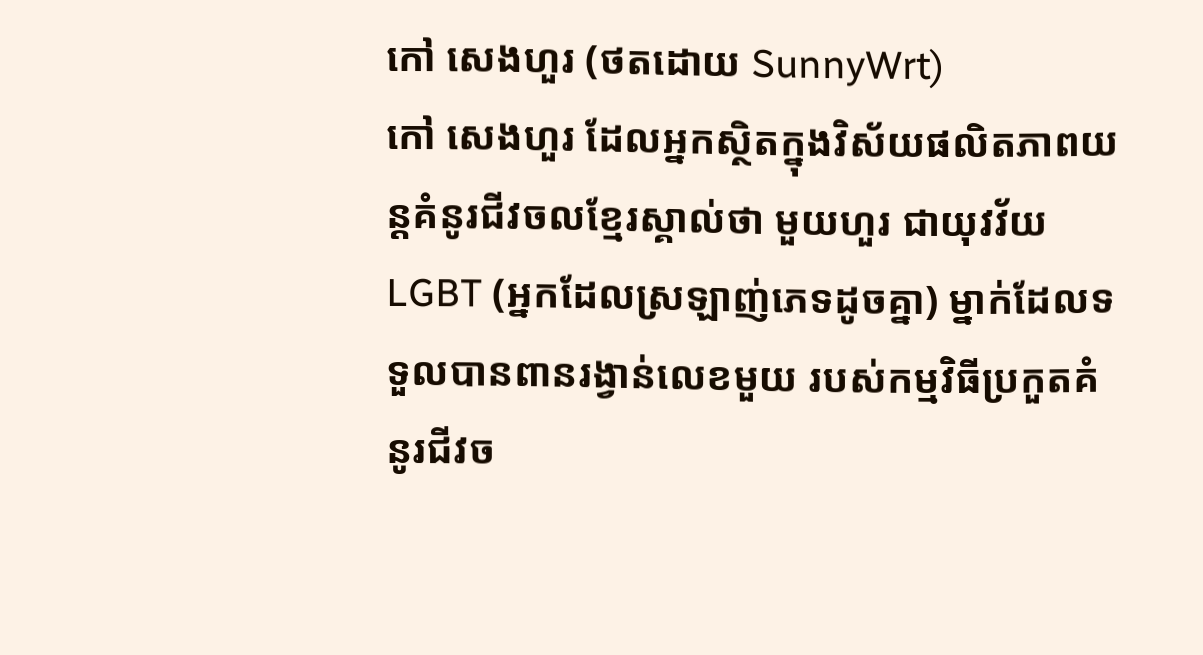កៅ សេងហួរ (ថតដោយ SunnyWrt)
កៅ សេងហួរ ដែលអ្នកស្ថិតក្នុងវិស័យផលិតភាពយន្តគំនូរជីវចលខ្មែរស្គាល់ថា មួយហួរ ជាយុវវ័យ LGBT (អ្នកដែលស្រឡាញ់ភេទដូចគ្នា) ម្នាក់ដែលទទួលបានពានរង្វាន់លេខមួយ របស់កម្មវិធីប្រកួតគំនូរជីវច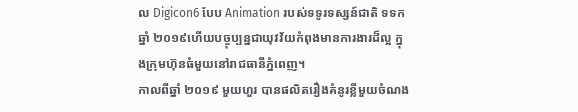ល Digicon6 បែប Animation របស់ទទូរទស្សន៍ជាតិ ទទក ឆ្នាំ ២០១៩ហើយបច្ចុប្បន្នជាយុវវ័យកំពុងមានការងារដ៏ល្អ ក្នុងក្រុមហ៊ុនធំមួយនៅរាជធានីភ្នំពេញ។
កាលពីឆ្នាំ ២០១៩ មួយហួរ បានផលិតរឿងគំនូរខ្លីមួយចំណង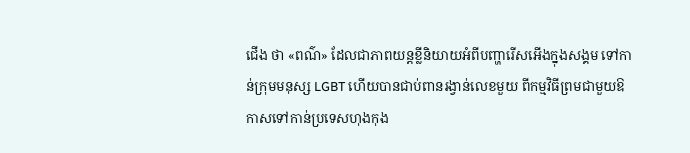ជើង ថា «ពណ៌» ដែលជាភាពយន្តខ្លីនិយាយអំពីបញ្ហារើសអើងក្នុងសង្គម ទៅកាន់ក្រុមមនុស្ស LGBT ហើយបានជាប់ពានរង្វាន់លេខមួយ ពីកម្មវិធីព្រមជាមួយឱកាសទៅកាន់ប្រទេសហុងកុង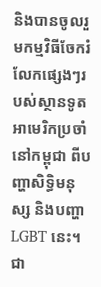និងបានចូលរួមកម្មវិធីចែករំលែកផ្សេងៗរបស់ស្ថានទូតអាមេរិកប្រចាំនៅកម្ពុជា ពីបញ្ហាសិទ្ធិមនុស្ស និងបញ្ហា LGBT នេះ។ ជា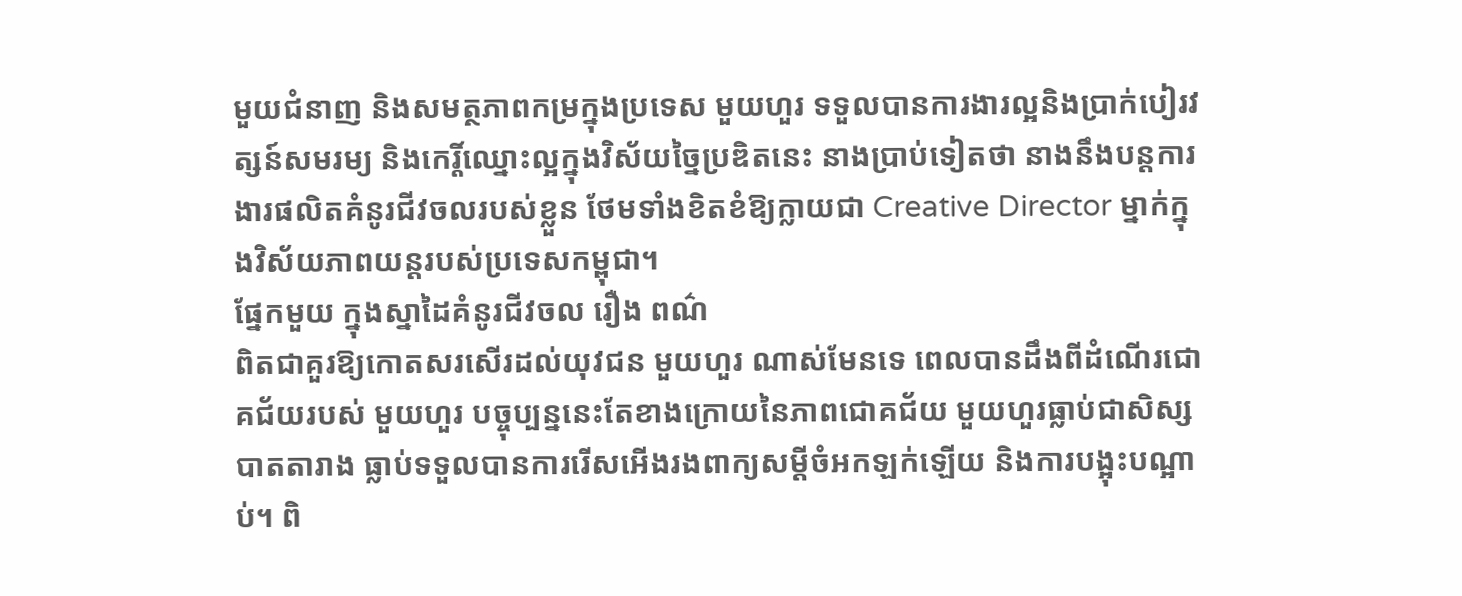មួយជំនាញ និងសមត្ថភាពកម្រក្នុងប្រទេស មួយហួរ ទទួលបានការងារល្អនិងប្រាក់បៀរវត្សន៍សមរម្យ និងកេរ្តិ៍ឈ្នោះល្អក្នុងវិស័យច្នៃប្រឌិតនេះ នាងប្រាប់ទៀតថា នាងនឹងបន្តការងារផលិតគំនូរជីវចលរបស់ខ្លួន ថែមទាំងខិតខំឱ្យក្លាយជា Creative Director ម្នាក់ក្នុងវិស័យភាពយន្តរបស់ប្រទេសកម្ពុជា។
ផ្នែកមួយ ក្នុងស្នាដៃគំនូរជីវចល រឿង ពណ៌
ពិតជាគួរឱ្យកោតសរសើរដល់យុវជន មួយហួរ ណាស់មែនទេ ពេលបានដឹងពីដំណើរជោគជ័យរបស់ មួយហួរ បច្ចុប្បន្ននេះតែខាងក្រោយនៃភាពជោគជ័យ មួយហួរធ្លាប់ជាសិស្សបាតតារាង ធ្លាប់ទទួលបានការរើសអើងរងពាក្យសម្ដីចំអកឡក់ឡើយ និងការបង្អុះបណ្អាប់។ ពិ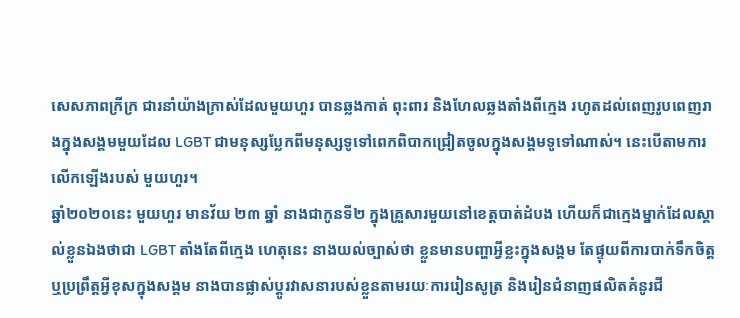សេសភាពក្រីក្រ ជារនាំយ៉ាងក្រាស់ដែលមួយហួរ បានឆ្លងកាត់ ពុះពារ និងហែលឆ្លងតាំងពីក្មេង រហូតដល់ពេញរូបពេញរាងក្នុងសង្គមមួយដែល LGBT ជាមនុស្សប្លែកពីមនុស្សទូទៅពេកពិបាកជ្រៀតចូលក្នុងសង្គមទូទៅណាស់។ នេះបើតាមការលើកឡើងរបស់ មួយហួរ។
ឆ្នាំ២០២០នេះ មួយហួរ មានវ័យ ២៣ ឆ្នាំ នាងជាកូនទី២ ក្នុងគ្រួសារមួយនៅខេត្តបាត់ដំបង ហើយក៏ជាក្មេងម្នាក់ដែលស្គាល់ខ្លួនឯងថាជា LGBT តាំងតែពីក្មេង ហេតុនេះ នាងយល់ច្បាស់ថា ខ្លួនមានបញ្ហាអ្វីខ្លះក្នុងសង្គម តែផ្ទុយពីការបាក់ទឹកចិត្ត ឬប្រព្រឹត្តអ្វីខុសក្នុងសង្គម នាងបានផ្លាស់ប្ដូរវាសនារបស់ខ្លួនតាមរយៈការរៀនសូត្រ និងរៀនជំនាញផលិតគំនូរជី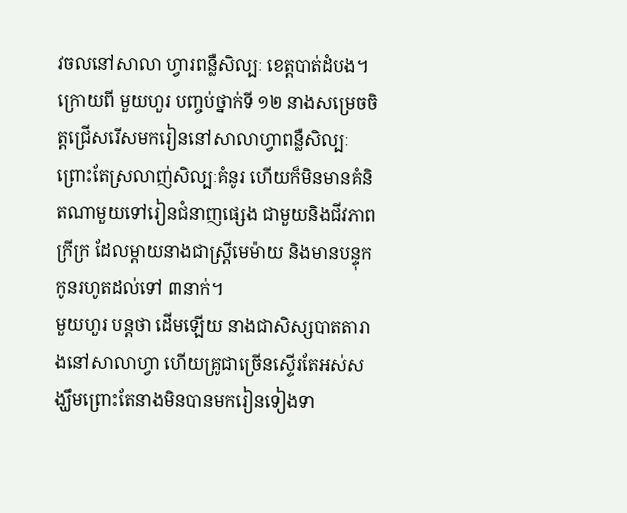វចលនៅសាលា ហ្វារពន្លឺសិល្បៈ ខេត្តបាត់ដំបង។
ក្រោយពី មួយហួរ បញ្ចប់ថ្នាក់ទី ១២ នាងសម្រេចចិត្តជ្រើសរើសមករៀននៅសាលាហ្វាពន្លឺសិល្បៈ ព្រោះតែស្រលាញ់សិល្បៈគំនូរ ហើយក៏មិនមានគំនិតណាមួយទៅរៀនជំនាញផ្សេង ជាមួយនិងជីវភាពក្រីក្រ ដែលម្ដាយនាងជាស្រ្តីមេម៉ាយ និងមានបន្ទុកកូនរហូតដល់ទៅ ៣នាក់។
មួយហួរ បន្តថា ដើមឡើយ នាងជាសិស្សបាតតារាងនៅសាលាហ្វា ហើយគ្រូជាច្រើនស្ទើរតែអស់សង្ឃឹមព្រោះតែនាងមិនបានមករៀនទៀងទា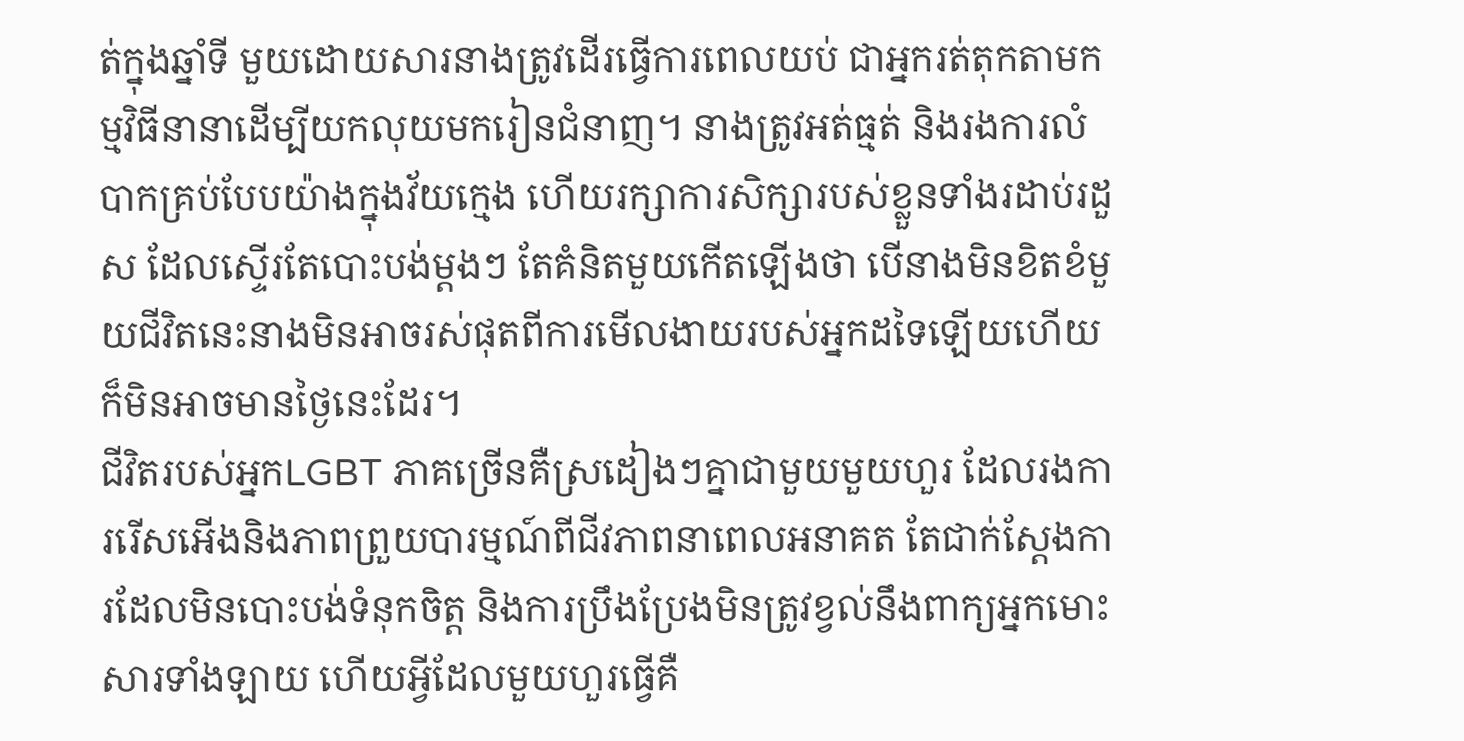ត់ក្នុងឆ្នាំទី មួយដោយសារនាងត្រូវដើរធ្វើការពេលយប់ ជាអ្នករត់តុកតាមកម្មវិធីនានាដើម្បីយកលុយមករៀនជំនាញ។ នាងត្រូវអត់ធ្មត់ និងរងការលំបាកគ្រប់បែបយ៉ាងក្នុងវ័យក្មេង ហើយរក្សាការសិក្សារបស់ខ្លួនទាំងរដាប់រដួស ដែលស្ទើរតែបោះបង់ម្តងៗ តែគំនិតមួយកើតឡើងថា បើនាងមិនខិតខំមួយជីវិតនេះនាងមិនអាចរស់ផុតពីការមើលងាយរបស់អ្នកដទៃឡើយហើយក៏មិនអាចមានថ្ងៃនេះដែរ។
ជីវិតរបស់អ្នកLGBT ភាគច្រើនគឺស្រដៀងៗគ្នាជាមួយមួយហួរ ដែលរងការរើសអើងនិងភាពព្រួយបារម្មណ៍ពីជីវភាពនាពេលអនាគត តែជាក់ស្ដែងការដែលមិនបោះបង់ទំនុកចិត្ត និងការប្រឹងប្រែងមិនត្រូវខ្វល់នឹងពាក្យអ្នកមោះសារទាំងឡាយ ហើយអ្វីដែលមួយហួរធ្វើគឺ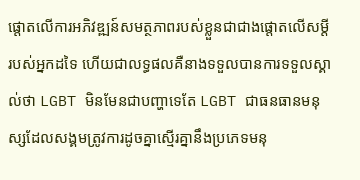ផ្តោតលើការអភិវឌ្ឍន៍សមត្ថភាពរបស់ខ្លួនជាជាងផ្តោតលើសម្ដីរបស់អ្នកដទៃ ហើយជាលទ្ធផលគឺនាងទទួលបានការទទួលស្គាល់ថា LGBT មិនមែនជាបញ្ហាទេតែ LGBT ជាធនធានមនុស្សដែលសង្គមត្រូវការដូចគ្នាស្មើរគ្នានឹងប្រភេទមនុ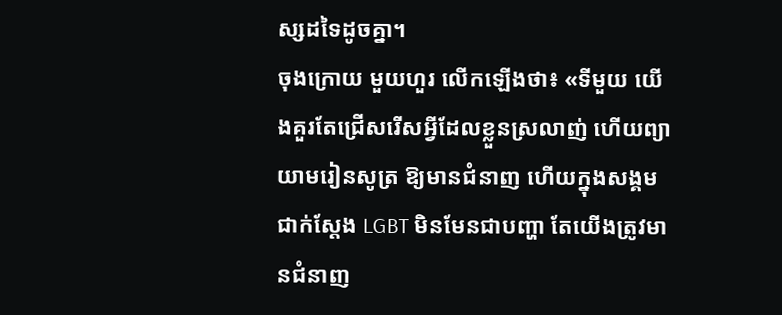ស្សដទៃដូចគ្នា។
ចុងក្រោយ មួយហួរ លើកឡើងថា៖ «ទីមួយ យើងគួរតែជ្រើសរើសអ្វីដែលខ្លួនស្រលាញ់ ហើយព្យាយាមរៀនសូត្រ ឱ្យមានជំនាញ ហើយក្នុងសង្គមជាក់ស្ដែង LGBT មិនមែនជាបញ្ហា តែយើងត្រូវមានជំនាញ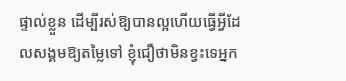ផ្ទាល់ខ្លួន ដើម្បីរស់ឱ្យបានល្អហើយធ្វើអ្វីដែលសង្គមឱ្យតម្លៃទៅ ខ្ញុំជឿថាមិនខ្វះទេអ្នក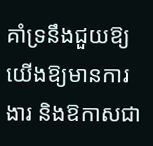គាំទ្រនឹងជួយឱ្យយើងឱ្យមានការងារ និងឱកាសជា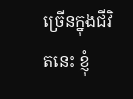ច្រើនក្នុងជីវិតនេះ ខ្ញុំ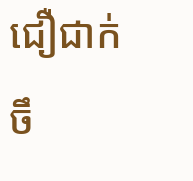ជឿជាក់ចឹ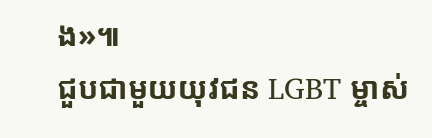ង»៕
ជួបជាមួយយុវជន LGBT ម្ចាស់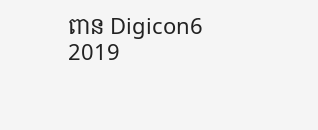ពាន Digicon6 2019